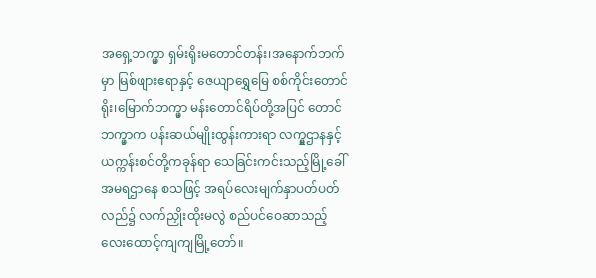အရှေ့ဘက္မှာ ရှမ်းရိုးမတောင်တန်း၊အနောက်ဘက်မှာ မြစ်ဖျားဧရာနှင့် ဇေယျာရွှေမြေ စစ်ကိုင်းတောင်ရိုး၊မြောက်ဘက္မှာ မန်းတောင်ရိပ်တို့အပြင် တောင်ဘက္မှာက ပန်းဆယ်မျိုးထွန်းကားရာ လက္မှုဌာနနှင့် ယက္ကန်းစင်တို့ကခုန်ရာ သေခြင်းကင်းသည့်မြို့ခေါ် အမရဌာနေ စသဖြင့် အရပ်လေးမျက်နှာပတ်ပတ်လည်၌ လက်ညှိုးထိုးမလွဲ စည်ပင်ဝေဆာသည့် လေးထောင့်ကျကျမြို့တော်။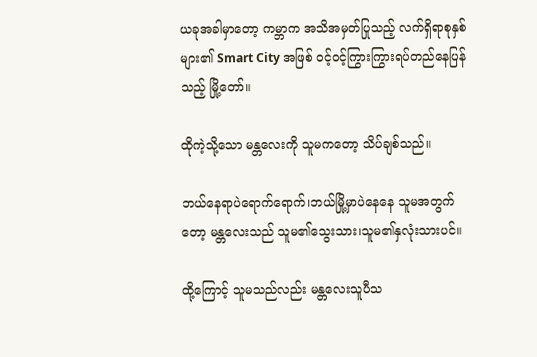ယခုအခါမှာတော့ ကမ္ဘာက အသိအမှတ်ပြုသည့် လက်ရှိရာစုနှစ်များ၏ Smart City အဖြစ် ဝင့်ဝင့်ကြွားကြွားရပ်တည်နေပြန်သည့် မြို့တော်။

ထိုကဲ့သို့သော မန္တလေးကို သူမကတော့ သိပ်ချစ်သည်။

ဘယ်နေရာပဲရောက်ရောက်၊ဘယ်မြို့မှာပဲနေနေ သူမအတွက်တော့ မန္တလေးသည် သူမ၏သွေးသား၊သူမ၏နှလုံးသားပင်။

ထို့ကြောင့် သူမသည်လည်း မန္တလေးသူပီသ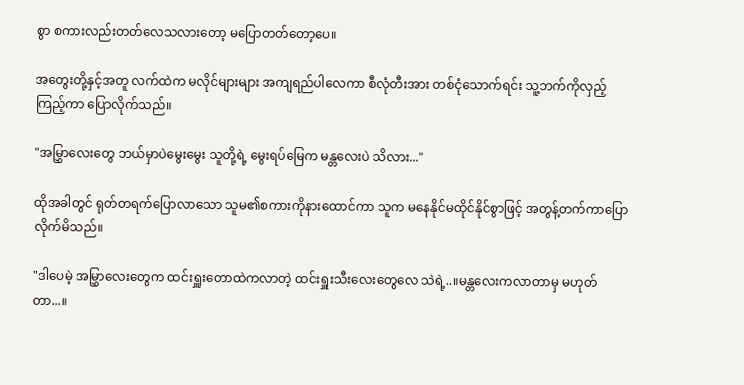စွာ စကားလည်းတတ်လေသလားတော့ မပြောတတ်တော့ပေ။

အတွေးတို့နှင့်အတူ လက်ထဲက မလိုင်များများ အကျရည်ပါလေကာ စီလုံတီးအား တစ်ငုံသောက်ရင်း သူ့ဘက်ကိုလှည့်ကြည့်ကာ ပြောလိုက်သည်။

"အမြွှာလေးတွေ ဘယ်မှာပဲမွေးမွေး သူတို့ရဲ့ မွေးရပ်မြေက မန္တလေးပဲ သိလား..."

ထိုအခါတွင် ရုတ်တရက်ပြောလာသော သူမ၏စကားကိုနားထောင်ကာ သူက မနေနိုင်မထိုင်နိုင်စွာဖြင့် အတွန့်တက်ကာပြောလိုက်မိသည်။

"ဒါပေမဲ့ အမြွှာလေးတွေက ထင်းရှူးတောထဲကလာတဲ့ ထင်းရှူးသီးလေးတွေလေ သဲရဲ့..။မန္တလေးကလာတာမှ မဟုတ်တာ...။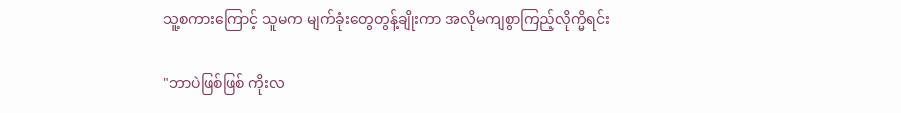သူ့စကားကြောင့် သူမက မျက်ခုံးတွေတွန့်ချိုးကာ အလိုမကျစွာကြည့်လိုက္မိရင်း

"ဘာပဲဖြစ်ဖြစ် ကိုးလ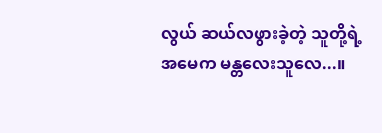လွယ် ဆယ်လဖွားခဲ့တဲ့ သူတို့ရဲ့အမေက မန္တလေးသူလေ...။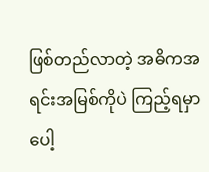ဖြစ်တည်လာတဲ့ အဓိကအရင်းအမြစ်ကိုပဲ ကြည့်ရမှာပေါ့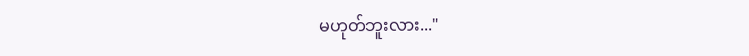မဟုတ်ဘူးလား..."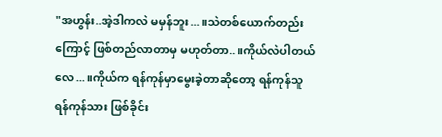"အဟွန်း..အဲ့ဒါကလဲ မမှန်ဘူး...။သဲတစ်ယောက်တည်းကြောင့် ဖြစ်တည်လာတာမှ မဟုတ်တာ..။ကိုယ်လဲပါတယ်လေ...။ကိုယ်က ရန်ကုန်မှာမွေးခဲ့တာဆိုတော့ ရန်ကုန်သူ ရန်ကုန်သား ဖြစ်ခိုင်း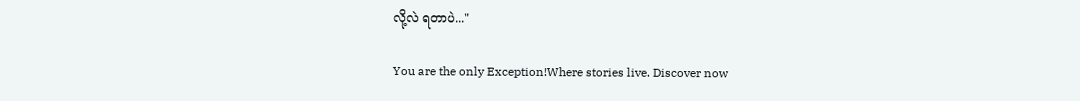လို့လဲ ရတာပဲ..."

You are the only Exception!Where stories live. Discover now